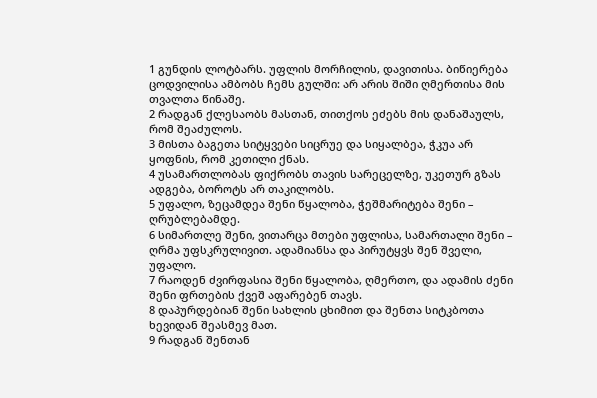1 გუნდის ლოტბარს. უფლის მორჩილის, დავითისა. ბიწიერება ცოდვილისა ამბობს ჩემს გულში: არ არის შიში ღმერთისა მის თვალთა წინაშე.
2 რადგან ქლესაობს მასთან, თითქოს ეძებს მის დანაშაულს, რომ შეაძულოს.
3 მისთა ბაგეთა სიტყვები სიცრუე და სიყალბეა, ჭკუა არ ყოფნის, რომ კეთილი ქნას.
4 უსამართლობას ფიქრობს თავის სარეცელზე, უკეთურ გზას ადგება, ბოროტს არ თაკილობს.
5 უფალო, ზეცამდეა შენი წყალობა, ჭეშმარიტება შენი – ღრუბლებამდე.
6 სიმართლე შენი, ვითარცა მთები უფლისა, სამართალი შენი – ღრმა უფსკრულივით. ადამიანსა და პირუტყვს შენ შველი, უფალო.
7 რაოდენ ძვირფასია შენი წყალობა, ღმერთო, და ადამის ძენი შენი ფრთების ქვეშ აფარებენ თავს.
8 დაპურდებიან შენი სახლის ცხიმით და შენთა სიტკბოთა ხევიდან შეასმევ მათ.
9 რადგან შენთან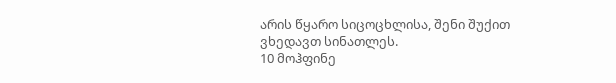არის წყარო სიცოცხლისა, შენი შუქით ვხედავთ სინათლეს.
10 მოჰფინე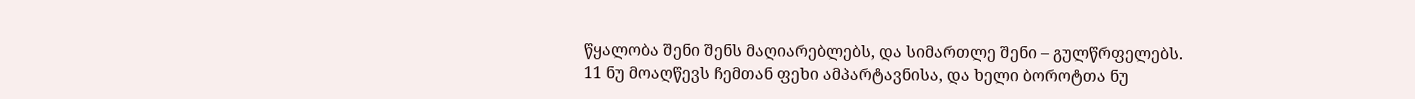წყალობა შენი შენს მაღიარებლებს, და სიმართლე შენი – გულწრფელებს.
11 ნუ მოაღწევს ჩემთან ფეხი ამპარტავნისა, და ხელი ბოროტთა ნუ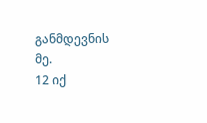განმდევნის მე.
12 იქ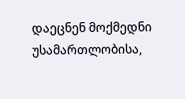დაეცნენ მოქმედნი უსამართლობისა,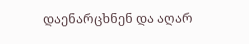დაენარცხნენ და აღარ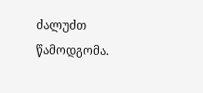ძალუძთ წამოდგომა.